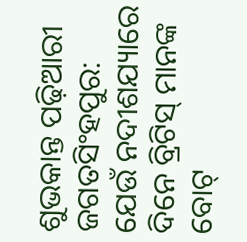ଶୁଭକାନ୍ତ ପଢ଼ିଆରୀ
ଜଗତସିଂହପୁର: ଯେଉଁ ନଦୀଶଯ୍ୟାରେ ଦିନେ ବ୍ରିଟିସ୍‌ ମାନଙ୍କ ବୋଟ୍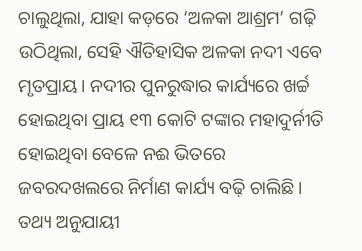ଚାଲୁଥିଲା, ଯାହା କଡ଼ରେ ‘ଅଳକା ଆଶ୍ରମ’ ଗଢ଼ି ଉଠିଥିଲା, ସେହି ଐତିହାସିକ ଅଳକା ନଦୀ ଏବେ ମୃତପ୍ରାୟ। ନଦୀର ପୁନରୁଦ୍ଧାର କାର୍ଯ୍ୟରେ ଖର୍ଚ୍ଚ ହୋଇଥିବା ପ୍ରାୟ ୧୩ କୋଟି ଟଙ୍କାର ମହାଦୁର୍ନୀତି ହୋଇଥିବା ବେଳେ ନଈ ଭିତରେ ଜବରଦଖଲରେ ନିର୍ମାଣ କାର୍ଯ୍ୟ ବଢ଼ି ଚାଲିଛି। ତଥ୍ୟ ଅନୁଯାୟୀ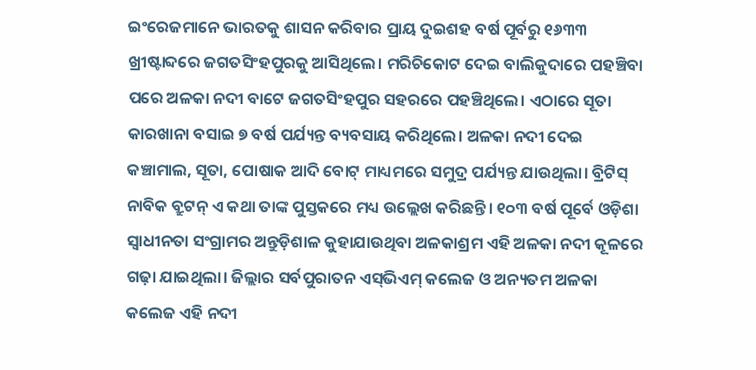ଇଂରେଜମାନେ ଭାରତକୁ ଶାସନ କରିବାର ପ୍ରାୟ ଦୁଇଶହ ବର୍ଷ ପୂର୍ବରୁ ୧୬୩୩ ଖ୍ରୀଷ୍ଟାବ୍ଦରେ ଜଗତସିଂହପୁରକୁ ଆସିଥିଲେ। ମରିଚିକୋଟ ଦେଇ ବାଲିକୁଦାରେ ପହଞ୍ଚିବା ପରେ ଅଳକା ନଦୀ ବାଟେ ଜଗତସିଂହପୁର ସହରରେ ପହଞ୍ଚିଥିଲେ। ଏଠାରେ ସୂତା କାରଖାନା ବସାଇ ୭ ବର୍ଷ ପର୍ଯ୍ୟନ୍ତ ବ୍ୟବସାୟ କରିଥିଲେ। ଅଳକା ନଦୀ ଦେଇ କଞ୍ଚାମାଲ, ସୂତା, ପୋଷାକ ଆଦି ବୋଟ୍‌ ମାଧ୍ୟମରେ ସମୁଦ୍ର ପର୍ଯ୍ୟନ୍ତ ଯାଉଥିଲା। ବ୍ରିଟିସ୍‌ ନାବିକ ବ୍ରୁଟନ୍‌ ଏ କଥା ତାଙ୍କ ପୁସ୍ତକରେ ମଧ୍ୟ ଉଲ୍ଲେଖ କରିଛନ୍ତି। ୧୦୩ ବର୍ଷ ପୂର୍ବେ ଓଡ଼ିଶା ସ୍ବାଧୀନତା ସଂଗ୍ରାମର ଅନ୍ତୁଡ଼ିଶାଳ କୁହାଯାଉଥିବା ଅଳକାଶ୍ରମ ଏହି ଅଳକା ନଦୀ କୂଳରେ ଗଢ଼ା ଯାଇଥିଲା। ଜିଲ୍ଲାର ସର୍ବପୁରାତନ ଏସ୍‌ଭିଏମ୍ କଲେଜ ଓ ଅନ୍ୟତମ ଅଳକା କଲେଜ ଏହି ନଦୀ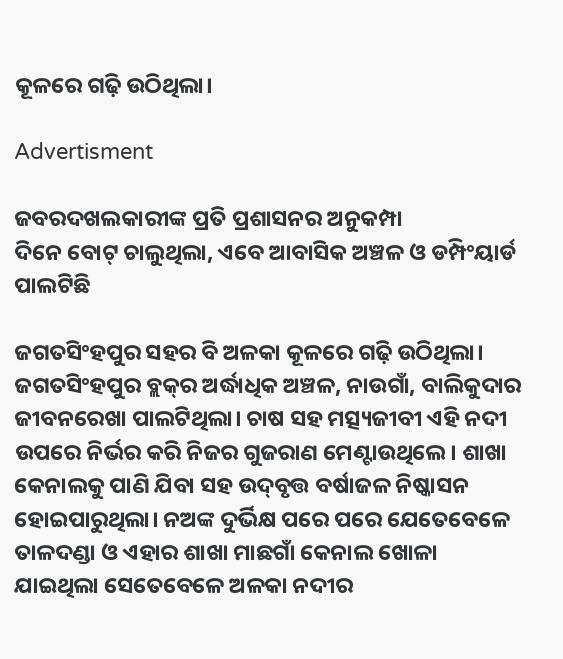କୂଳରେ ଗଢ଼ି ଉଠିଥିଲା।

Advertisment

ଜବରଦଖଲକାରୀଙ୍କ ପ୍ରତି ପ୍ରଶାସନର ଅନୁକମ୍ପା
ଦିନେ ବୋଟ୍ ଚାଲୁଥିଲା, ଏବେ ଆବାସିକ ଅଞ୍ଚଳ ଓ ଡମ୍ପିଂୟାର୍ଡ ପାଲଟିଛି

ଜଗତସିଂହପୁର ସହର ବି ଅଳକା କୂଳରେ ଗଢ଼ି ଉଠିଥିଲା। ଜଗତସିଂହପୁର ବ୍ଲକ୍‌ର ଅର୍ଦ୍ଧାଧିକ ଅଞ୍ଚଳ, ନାଉଗାଁ, ବାଲିକୁଦାର ଜୀବନରେଖା ପାଲଟିଥିଲା। ଚାଷ ସହ ମତ୍ସ୍ୟଜୀବୀ ଏହି ନଦୀ ଉପରେ ନିର୍ଭର କରି ନିଜର ଗୁଜରାଣ ମେଣ୍ଟାଉଥିଲେ। ଶାଖା କେନାଲକୁ ପାଣି ଯିବା ସହ ଉଦ୍‌ବୃତ୍ତ ବର୍ଷାଜଳ ନିଷ୍କାସନ ହୋଇପାରୁଥିଲା। ନଅଙ୍କ ଦୁର୍ଭିକ୍ଷ ପରେ ପରେ ଯେତେବେଳେ ତାଳଦଣ୍ଡା ଓ ଏହାର ଶାଖା ମାଛଗାଁ କେନାଲ ଖୋଳା ଯାଇଥିଲା ସେତେବେଳେ ଅଳକା ନଦୀର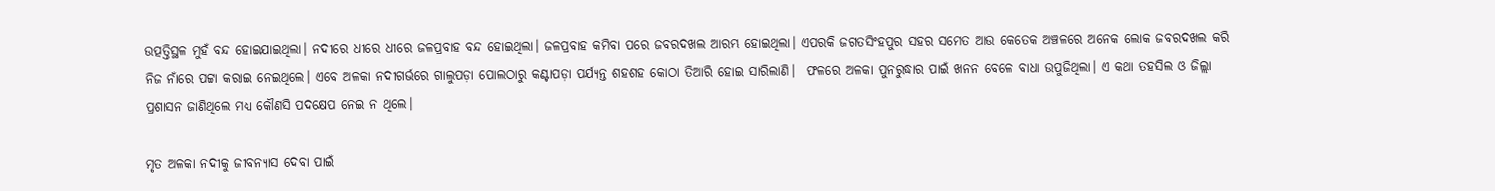ଉତ୍ପତ୍ତିସ୍ଥଳ ମୁହଁ ବନ୍ଦ ହୋଇଯାଇଥିଲା। ନଦୀରେ ଧୀରେ ଧୀରେ ଜଳପ୍ରବାହ ବନ୍ଦ ହୋଇଥିଲା। ଜଳପ୍ରବାହ କମିବା ପରେ ଜବରଦଖଲ ଆରମ୍ଭ ହୋଇଥିଲା। ଏପରକି ଜଗତସିଂହପୁର ସହର ସମେତ ଆଉ କେତେକ ଅଞ୍ଚଳରେ ଅନେକ ଲୋକ ଜବରଦଖଲ କରି ନିଜ ନାଁରେ ପଟ୍ଟା କରାଇ ନେଇଥିଲେ। ଏବେ ଅଳକା ନଦୀଗର୍ଭରେ ଗାଲୁପଡ଼ା ପୋଲଠାରୁ କଣ୍ଟାପଡ଼ା ପର୍ଯ୍ୟନ୍ତ ଶହଶହ କୋଠା ତିଆରି ହୋଇ ସାରିଲାଣି।  ଫଳରେ ଅଳକା ପୁନରୁଦ୍ଧାର ପାଇଁ ଖନନ ବେଳେ ବାଧା ଉପୁଜିଥିଲା। ଏ କଥା ତହସିଲ ଓ ଜିଲ୍ଲା ପ୍ରଶାସନ ଜାଣିଥିଲେ ମଧ୍ୟ କୌଣସି ପଦକ୍ଷେପ ନେଇ ନ ଥିଲେ।

ମୃତ ଅଳକା ନଦୀକୁ ଜୀବନ୍ୟାସ ଦେବା ପାଇଁ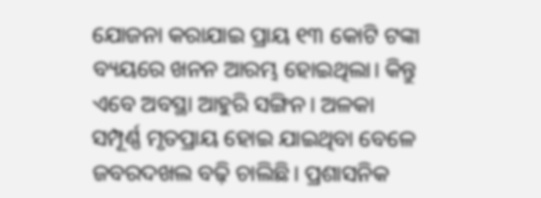ଯୋଜନା କରାଯାଇ ପ୍ରାୟ ୧୩ କୋଟି ଟଙ୍କା ବ୍ୟୟରେ ଖନନ ଆରମ୍ଭ ହୋଇଥିଲା। କିନ୍ତୁ ଏବେ ଅବସ୍ଥା ଆହୁରି ସଙ୍ଗିନ। ଅଳକା ସମ୍ପୂର୍ଣ୍ଣ ମୃତପ୍ରାୟ ହୋଇ ଯାଇଥିବା ବେଳେ ଜବରଦଖଲ ବଢ଼ି ଚାଲିଛି। ପ୍ରଶାସନିକ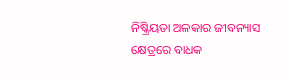ନିଷ୍କ୍ରିୟତା ଅଳକାର ଜୀବନ୍ୟାସ କ୍ଷେତ୍ରରେ ବାଧକ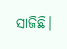ସାଜିଛି।